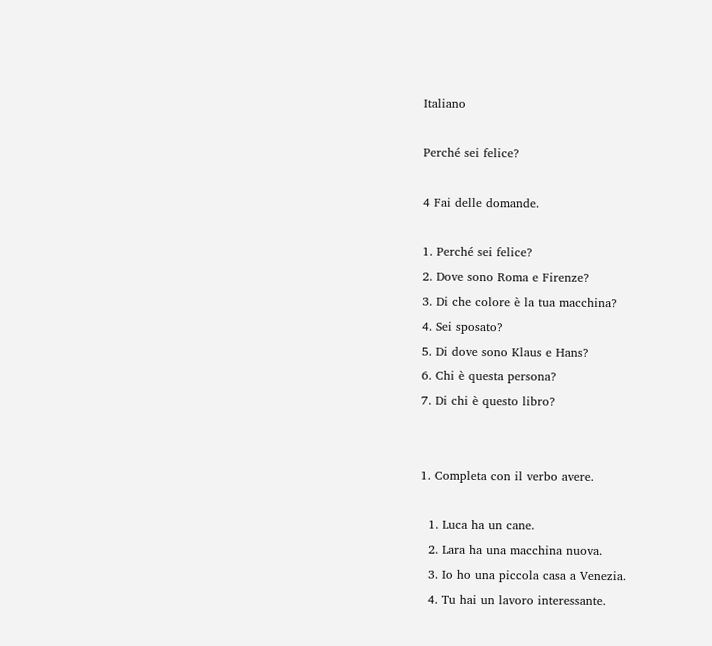Italiano

Perché sei felice?

4 Fai delle domande.

1. Perché sei felice?
2. Dove sono Roma e Firenze?
3. Di che colore è la tua macchina?
4. Sei sposato?
5. Di dove sono Klaus e Hans?
6. Chi è questa persona?
7. Di chi è questo libro?


1. Completa con il verbo avere.

  1. Luca ha un cane.
  2. Lara ha una macchina nuova.
  3. Io ho una piccola casa a Venezia.
  4. Tu hai un lavoro interessante.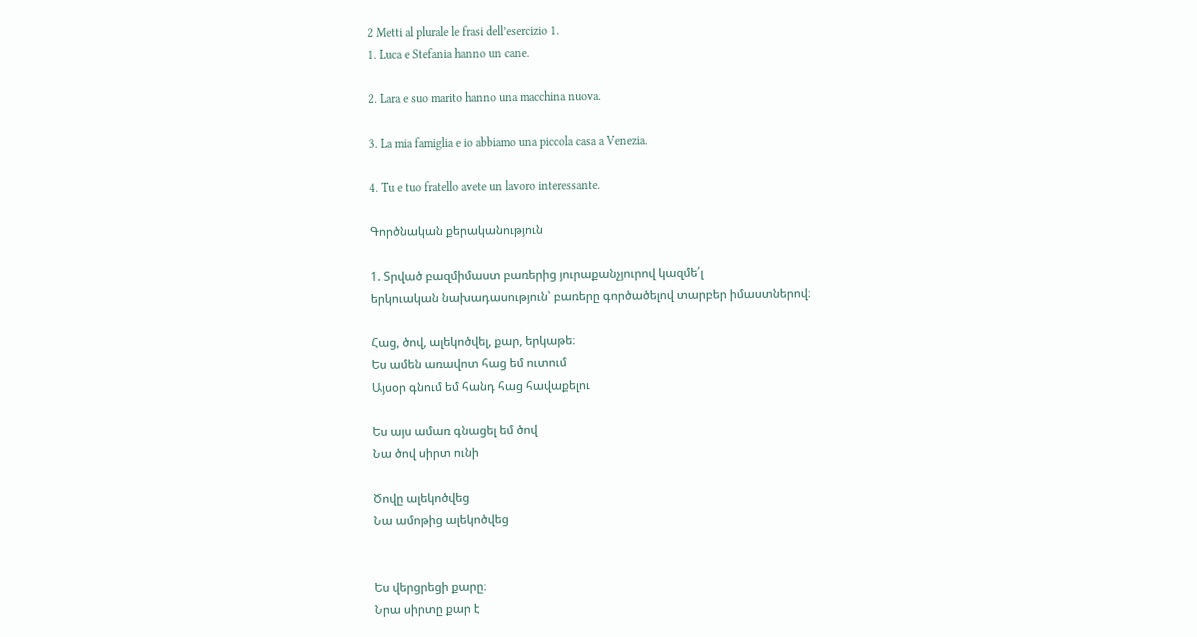2 Metti al plurale le frasi dell’esercizio 1.
1. Luca e Stefania hanno un cane.

2. Lara e suo marito hanno una macchina nuova.

3. La mia famiglia e io abbiamo una piccola casa a Venezia.

4. Tu e tuo fratello avete un lavoro interessante.

Գործնական քերականություն

1. Տրված բազմիմաստ բառերից յուրաքանչյուրով կազմե՛լ
երկուական նախադասություն՝ բառերը գործածելով տարբեր իմաստներով։

Հաց, ծով, ալեկոծվել, քար, երկաթե։
Ես ամեն առավոտ հաց եմ ուտում
Այսօր գնում եմ հանդ հաց հավաքելու

Ես այս ամառ գնացել եմ ծով
Նա ծով սիրտ ունի

Ծովը ալեկոծվեց
Նա ամոթից ալեկոծվեց


Ես վերցրեցի քարը։
Նրա սիրտը քար է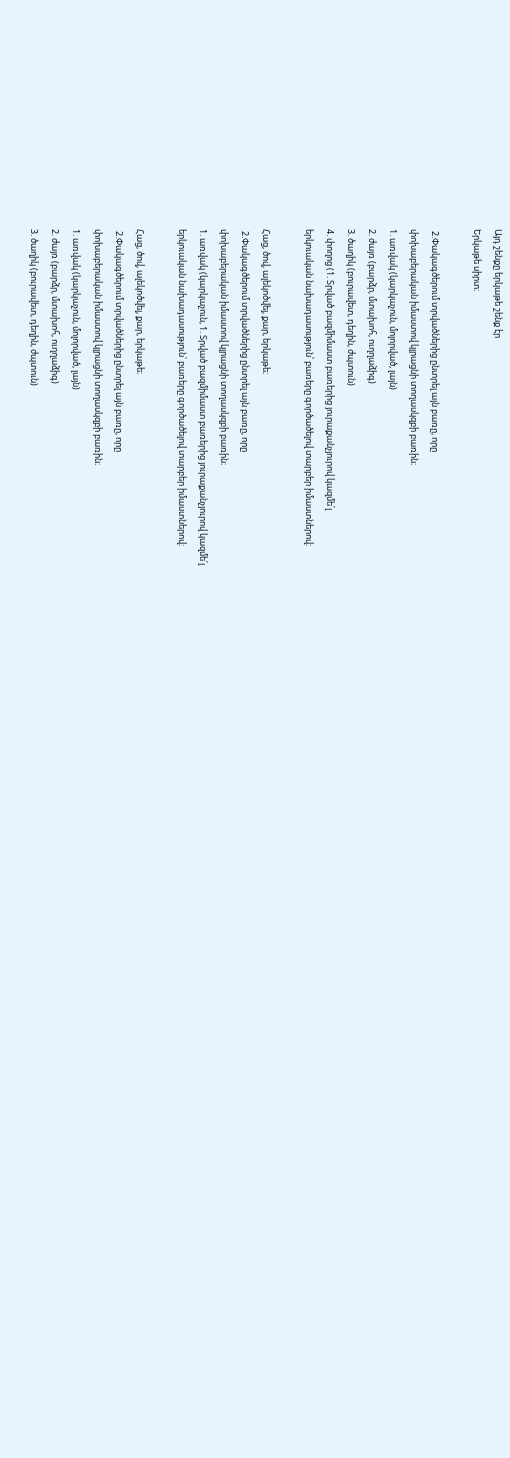Այդ շենքը երկաթե շենք էր
Երկաթե սիրտ։

 2.Փակագծերում տրվածներից ընտրել այն բառը, որը
փոխաբերական իմաստով կլրացնի տողասկզբի բառին։
1. առվակ (կարկաչուն, մոլորված, լայն)
2. ժայռ (բարձր, մտախոհ, ուղղաձիգ)
3. ծաղիկ (բուրավետ, դեղին, ժպտուն)
4. փողոց (1. Տրված բազմիմաստ բառերից յուրաքանչյուրով կազմե՛լ
երկուական նախադասություն՝ բառերը գործածելով տարբեր իմաստներով։

Հաց, ծով, ալեկոծվել, քար, երկաթե։
 2.Փակագծերում տրվածներից ընտրել այն բառը, որը
փոխաբերական իմաստով կլրացնի տողասկզբի բառին։
1. առվակ (կարկաչուն, 1. Տրված բազմիմաստ բառերից յուրաքանչյուրով կազմե՛լ
երկուական նախադասություն՝ բառերը գործածելով տարբեր իմաստներով։

Հաց, ծով, ալեկոծվել, քար, երկաթե։
 2.Փակագծերում տրվածներից ընտրել այն բառը, որը
փոխաբերական իմաստով կլրացնի տողասկզբի բառին։
1. առվակ (կարկաչուն, մոլորված, լայն)
2. ժայռ (բարձր, մտախոհ, ուղղաձիգ)
3. ծաղիկ (բուրավետ, դեղին, ժպտուն)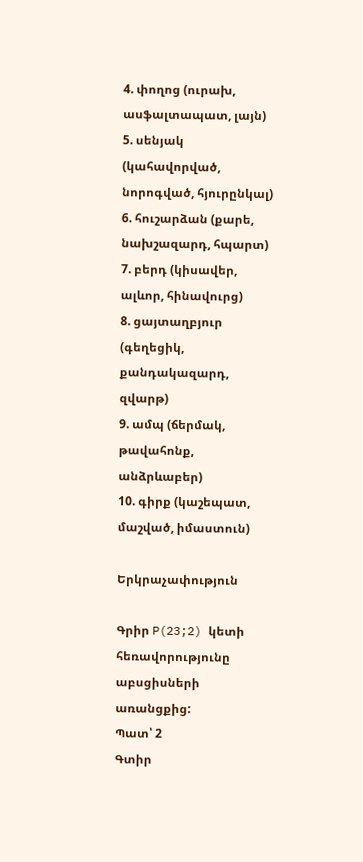4. փողոց (ուրախ, ասֆալտապատ, լայն)
5. սենյակ (կահավորված, նորոգված, հյուրընկալ)
6. հուշարձան (քարե, նախշազարդ, հպարտ)
7. բերդ (կիսավեր, ալևոր, հինավուրց)
8. ցայտաղբյուր (գեղեցիկ, քանդակազարդ, զվարթ)
9. ամպ (ճերմակ, թավահոնք, անձրևաբեր)
10. գիրք (կաշեպատ, մաշված, իմաստուն)

Երկրաչափություն

Գրիր P(23;2) կետի հեռավորությունը աբսցիսների առանցքից:
Պատ՝ 2
Գտիր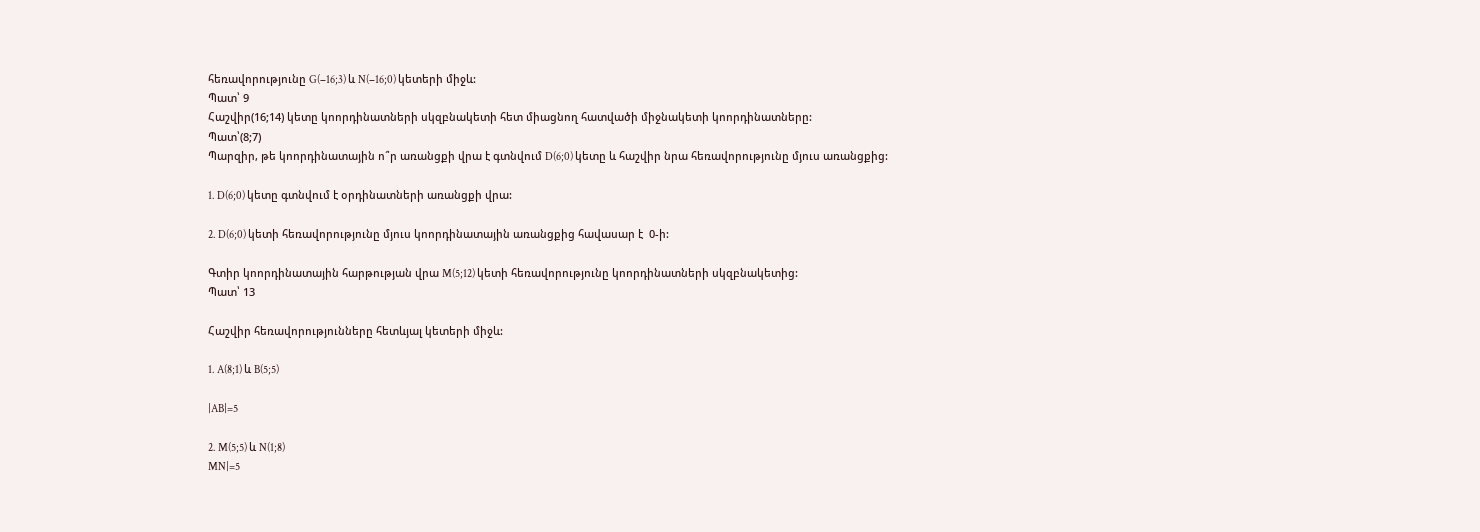հեռավորությունը G(−16;3) և N(−16;0) կետերի միջև:
Պատ՝ 9
Հաշվիր(16;14) կետը կոորդինատների սկզբնակետի հետ միացնող հատվածի միջնակետի կոորդինատները:
Պատ՝(8;7)
Պարզիր, թե կոորդինատային ո՞ր առանցքի վրա է գտնվում D(6;0) կետը և հաշվիր նրա հեռավորությունը մյուս առանցքից:

1. D(6;0) կետը գտնվում է օրդինատների առանցքի վրա:

2. D(6;0) կետի հեռավորությունը մյուս կոորդինատային առանցքից հավասար է  0-ի:

Գտիր կոորդինատային հարթության վրա M(5;12) կետի հեռավորությունը կոորդինատների սկզբնակետից:
Պատ՝ 13

Հաշվիր հեռավորությունները հետևյալ կետերի միջև:

1. A(8;1) և B(5;5)

|AB|=5

2. M(5;5) և N(1;8)
MN|=5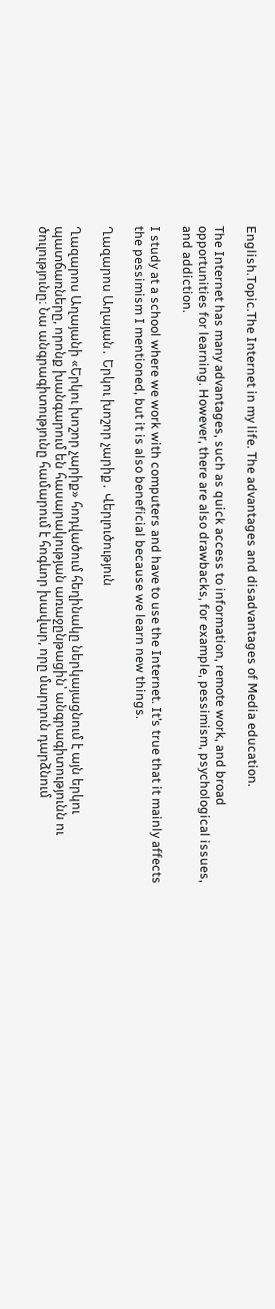English.Topic.The Internet in my life. The advantages and disadvantages of Media education.

The Internet has many advantages, such as quick access to information, remote work, and broad opportunities for learning. However, there are also drawbacks, for example, pessimism, psychological issues, and addiction.

I study at a school where we work with computers and have to use the Internet. It’s true that it mainly affects the pessimism I mentioned, but it is also beneficial because we learn new things.

Ղազարոս Աղայան․ Երկու խոշոր չարիք․ Վերլուծություն

Ղազարոս Աղայանի «Երկու խոշոր չարիք» հոդվածում հեղինակը ներկայացնում է այն երկու պատճառները, որոնք խանգարում են հասարակության առաջընթացին՝ անգրագիտությունն ու ծուլությունը։ Նա անգրագիտությունը համարում է հոգևոր խավար, որը մարդուն դարձնում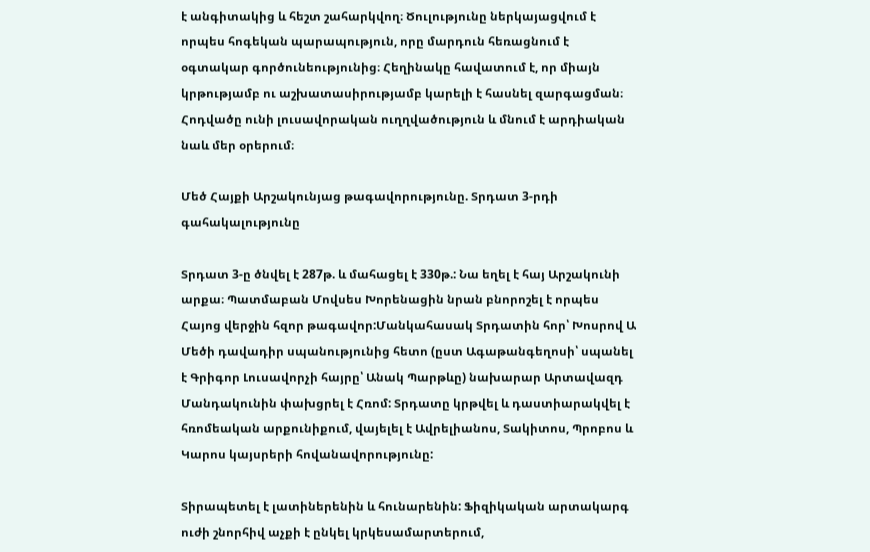է անգիտակից և հեշտ շահարկվող։ Ծուլությունը ներկայացվում է որպես հոգեկան պարապություն, որը մարդուն հեռացնում է օգտակար գործունեությունից։ Հեղինակը հավատում է, որ միայն կրթությամբ ու աշխատասիրությամբ կարելի է հասնել զարգացման։ Հոդվածը ունի լուսավորական ուղղվածություն և մնում է արդիական նաև մեր օրերում։

Մեծ Հայքի Արշակունյաց թագավորությունը. Տրդատ 3-րդի գահակալությունը

Տրդատ 3-ը ծնվել է 287թ. և մահացել է 330թ.: Նա եղել է հայ Արշակունի արքա։ Պատմաբան Մովսես Խորենացին նրան բնորոշել է որպես Հայոց վերջին հզոր թագավոր:Մանկահասակ Տրդատին հոր՝ Խոսրով Ա Մեծի դավադիր սպանությունից հետո (ըստ Ագաթանգեղոսի՝ սպանել է Գրիգոր Լուսավորչի հայրը՝ Անակ Պարթևը) նախարար Արտավազդ Մանդակունին փախցրել է Հռոմ: Տրդատը կրթվել և դաստիարակվել է հռոմեական արքունիքում, վայելել է Ավրելիանոս, Տակիտոս, Պրոբոս և Կարոս կայսրերի հովանավորությունը:

Տիրապետել է լատիներենին և հունարենին: Ֆիզիկական արտակարգ ուժի շնորհիվ աչքի է ընկել կրկեսամարտերում,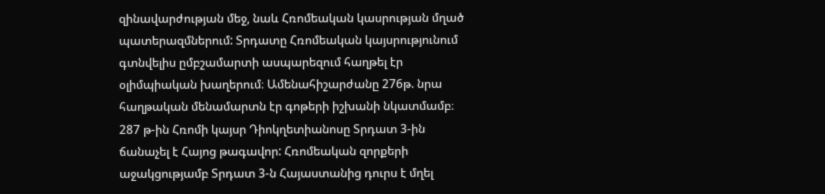զինավարժության մեջ, նաև Հռոմեական կասրության մղած պատերազմներում: Տրդատը Հռոմեական կայսրությունում գտնվելիս ըմբշամարտի ասպարեզում հաղթել էր օլիմպիական խաղերում։ Ամենահիշարժանը 276թ. նրա հաղթական մենամարտն էր գոթերի իշխանի նկատմամբ։ 287 թ-ին Հռոմի կայսր Դիոկղետիանոսը Տրդատ 3-ին ճանաչել է Հայոց թագավոր: Հռոմեական զորքերի աջակցությամբ Տրդատ 3-ն Հայաստանից դուրս է մղել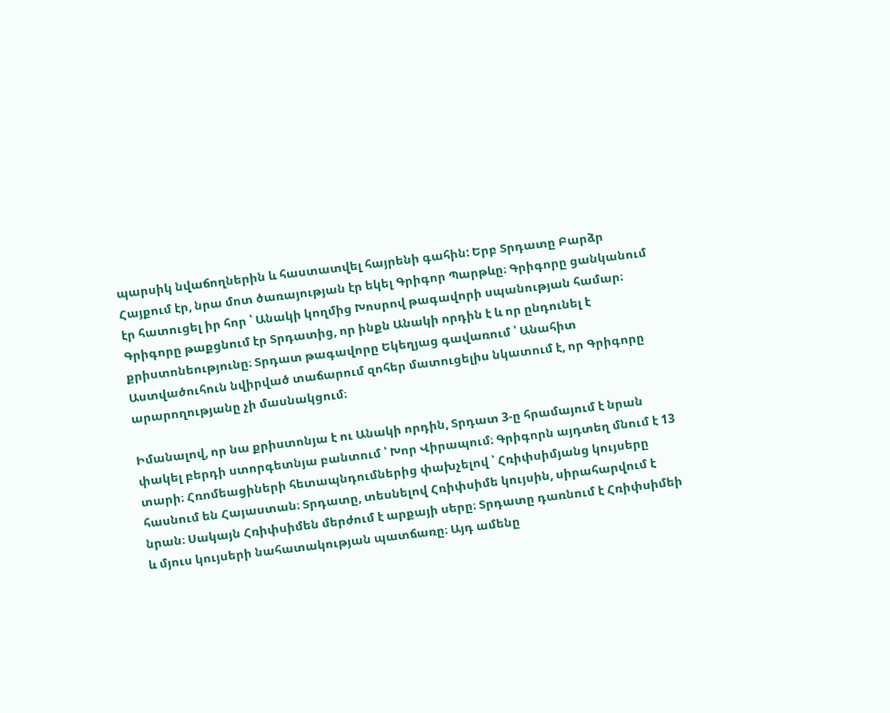պարսիկ նվաճողներին և հաստատվել հայրենի գահին: Երբ Տրդատը Բարձր Հայքում էր, նրա մոտ ծառայության էր եկել Գրիգոր Պարթևը։ Գրիգորը ցանկանում էր հատուցել իր հոր ՝ Անակի կողմից Խոսրով թագավորի սպանության համար։ Գրիգորը թաքցնում էր Տրդատից, որ ինքն Անակի որդին է և որ ընդունել է քրիստոնեությունը։ Տրդատ թագավորը Եկեղյաց գավառում ՝ Անահիտ Աստվածուհուն նվիրված տաճարում զոհեր մատուցելիս նկատում է, որ Գրիգորը արարողությանը չի մասնակցում։

Իմանալով, որ նա քրիստոնյա է ու Անակի որդին, Տրդատ 3-ը հրամայում է նրան փակել բերդի ստորգետնյա բանտում ՝ Խոր Վիրապում։ Գրիգորն այդտեղ մնում է 13 տարի։ Հռոմեացիների հետապնդումներից փախչելով ՝ Հռիփսիմյանց կույսերը հասնում են Հայաստան։ Տրդատը, տեսնելով Հռիփսիմե կույսին, սիրահարվում է նրան։ Սակայն Հռիփսիմեն մերժում է արքայի սերը։ Տրդատը դառնում է Հռիփսիմեի և մյուս կույսերի նահատակության պատճառը։ Այդ ամենը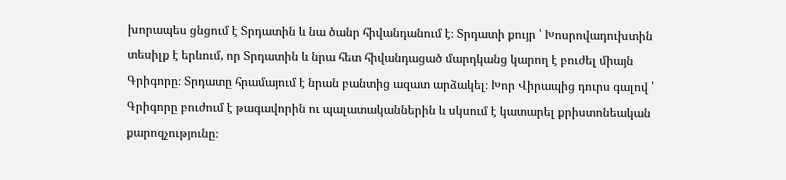խորապես ցնցում է Տրդատին և նա ծանր հիվանդանում է։ Տրդատի քույր ՝ Խոսրովադուխտին տեսիլք է երևում, որ Տրդատին և նրա հետ հիվանդացած մարդկանց կարող է բուժել միայն Գրիգորը։ Տրդատը հրամայում է նրան բանտից ազատ արձակել։ Խոր Վիրապից դուրս գալով ՝ Գրիգորը բուժում է թագավորին ու պալատականներին և սկսում է կատարել քրիստոնեական քարոզչությունը։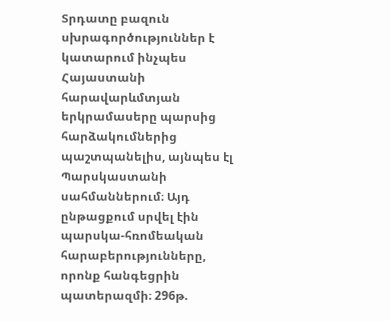Տրդատը բազուն սխրագործություններ է կատարում ինչպես Հայաստանի հարավարևմտյան երկրամասերը պարսից հարձակումներից պաշտպանելիս, այնպես էլ Պարսկաստանի սահմաններում։ Այդ ընթացքում սրվել էին պարսկա-հռոմեական հարաբերությունները, որոնք հանգեցրին պատերազմի։ 296թ.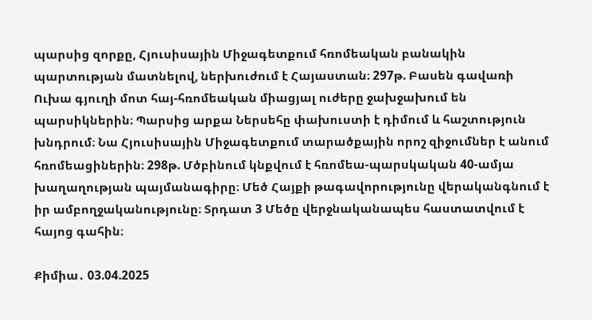պարսից զորքը, Հյուսիսային Միջագետքում հռոմեական բանակին պարտության մատնելով, ներխուժում է Հայաստան։ 297թ. Բասեն գավառի Ուխա գյուղի մոտ հայ-հռոմեական միացյալ ուժերը ջախջախում են պարսիկներին։ Պարսից արքա Ներսեհը փախուստի է դիմում և հաշտություն խնդրում։ Նա Հյուսիսային Միջագետքում տարածքային որոշ զիջումներ է անում հռոմեացիներին։ 298թ. Մծբինում կնքվում է հռոմեա-պարսկական 40-ամյա խաղաղության պայմանագիրը։ Մեծ Հայքի թագավորությունը վերականգնում է իր ամբողջականությունը։ Տրդատ 3 Մեծը վերջնականապես հաստատվում է հայոց գահին։

Քիմիա․ 03.04.2025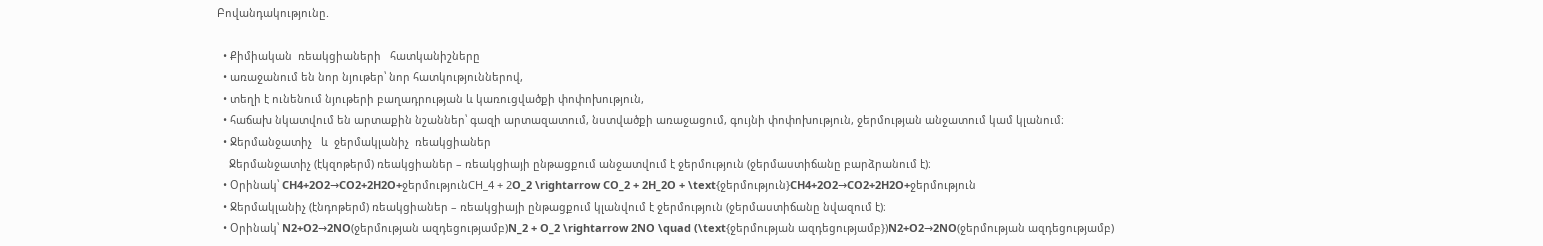Բովանդակությունը.

  • Քիմիական  ռեակցիաների   հատկանիշները
  • առաջանում են նոր նյութեր՝ նոր հատկություններով,
  • տեղի է ունենում նյութերի բաղադրության և կառուցվածքի փոփոխություն,
  • հաճախ նկատվում են արտաքին նշաններ՝ գազի արտազատում, նստվածքի առաջացում, գույնի փոփոխություն, ջերմության անջատում կամ կլանում։
  • Ջերմանջատիչ   և  ջերմակլանիչ  ռեակցիաներ
    Ջերմանջատիչ (էկզոթերմ) ռեակցիաներ – ռեակցիայի ընթացքում անջատվում է ջերմություն (ջերմաստիճանը բարձրանում է)։
  • Օրինակ՝ CH4+2O2→CO2+2H2O+ջերմությունCH_4 + 2O_2 \rightarrow CO_2 + 2H_2O + \text{ջերմություն}CH4+2O2→CO2+2H2O+ջերմություն
  • Ջերմակլանիչ (էնդոթերմ) ռեակցիաներ – ռեակցիայի ընթացքում կլանվում է ջերմություն (ջերմաստիճանը նվազում է)։
  • Օրինակ՝ N2+O2→2NO(ջերմության ազդեցությամբ)N_2 + O_2 \rightarrow 2NO \quad (\text{ջերմության ազդեցությամբ})N2+O2→2NO(ջերմության ազդեցությամբ)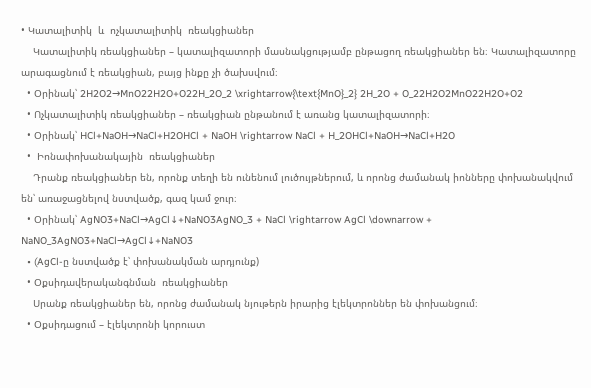• Կատալիտիկ  և  ոչկատալիտիկ  ռեակցիաներ
    Կատալիտիկ ռեակցիաներ – կատալիզատորի մասնակցությամբ ընթացող ռեակցիաներ են։ Կատալիզատորը արագացնում է ռեակցիան, բայց ինքը չի ծախսվում։
  • Օրինակ՝ 2H2O2→MnO22H2O+O22H_2O_2 \xrightarrow{\text{MnO}_2} 2H_2O + O_22H2O2MnO22H2O+O2
  • Ոչկատալիտիկ ռեակցիաներ – ռեակցիան ընթանում է առանց կատալիզատորի։
  • Օրինակ՝ HCl+NaOH→NaCl+H2OHCl + NaOH \rightarrow NaCl + H_2OHCl+NaOH→NaCl+H2O
  •  Իոնափոխանակային  ռեակցիաներ
    Դրանք ռեակցիաներ են, որոնք տեղի են ունենում լուծույթներում, և որոնց ժամանակ իոնները փոխանակվում են՝ առաջացնելով նստվածք, գազ կամ ջուր։
  • Օրինակ՝ AgNO3+NaCl→AgCl↓+NaNO3AgNO_3 + NaCl \rightarrow AgCl \downarrow + NaNO_3AgNO3+NaCl→AgCl↓+NaNO3
  • (AgCl-ը նստվածք է՝ փոխանակման արդյունք)
  • Օքսիդավերականգնման  ռեակցիաներ
    Սրանք ռեակցիաներ են, որոնց ժամանակ նյութերն իրարից էլեկտրոններ են փոխանցում։
  • Օքսիդացում – էլեկտրոնի կորուստ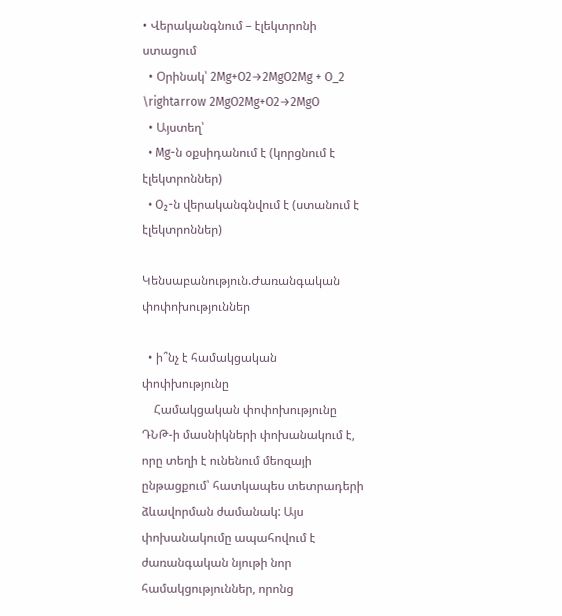• Վերականգնում – էլեկտրոնի ստացում
  • Օրինակ՝ 2Mg+O2→2MgO2Mg + O_2 \rightarrow 2MgO2Mg+O2→2MgO
  • Այստեղ՝
  • Mg-ն օքսիդանում է (կորցնում է էլեկտրոններ)
  • O₂-ն վերականգնվում է (ստանում է էլեկտրոններ)

Կենսաբանություն.Ժառանգական փոփոխություններ

  • ի՞նչ է համակցական փոփխությունը
    Համակցական փոփոխությունը ԴՆԹ-ի մասնիկների փոխանակում է, որը տեղի է ունենում մեոզայի ընթացքում՝ հատկապես տետրադերի ձևավորման ժամանակ: Այս փոխանակումը ապահովում է ժառանգական նյութի նոր համակցություններ, որոնց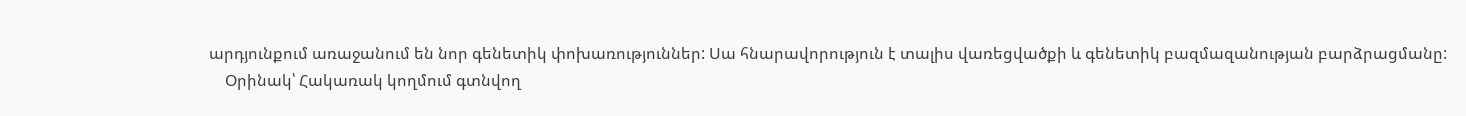արդյունքում առաջանում են նոր գենետիկ փոխառություններ: Սա հնարավորություն է տալիս վառեցվածքի և գենետիկ բազմազանության բարձրացմանը:
    Օրինակ՝ Հակառակ կողմում գտնվող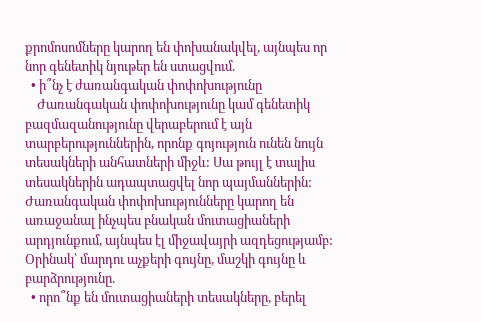քրոմոսոմները կարող են փոխանակվել, այնպես որ նոր գենետիկ նյութեր են ստացվում.
  • ի՞նչ է ժառանգական փոփոխությունը
    Ժառանգական փոփոխությունը կամ գենետիկ բազմազանությունը վերաբերում է այն տարբերություններին, որոնք գոյություն ունեն նույն տեսակների անհատների միջև: Սա թույլ է տալիս տեսակներին ադապտացվել նոր պայմաններին: Ժառանգական փոփոխությունները կարող են առաջանալ ինչպես բնական մուտացիաների արդյունքում, այնպես էլ միջավայրի ազդեցությամբ: Օրինակ՝ մարդու աչքերի գույնը, մաշկի գույնը և բարձրությունը.
  • որո՞նք են մուտացիաների տեսակները, բերել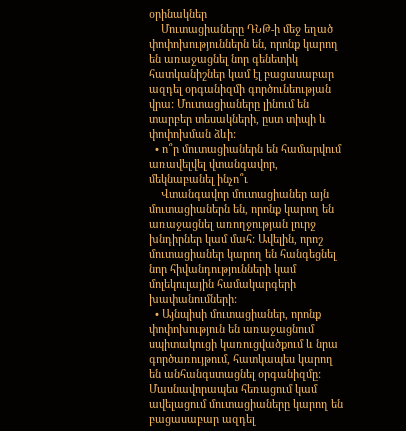օրինակներ
    Մուտացիաները ԴՆԹ-ի մեջ եղած փոփոխություններն են, որոնք կարող են առաջացնել նոր գենետիկ հատկանիշներ կամ էլ բացասաբար ազդել օրգանիզմի գործունեության վրա: Մուտացիաները լինում են տարբեր տեսակների, ըստ տիպի և փոփոխման ձևի:
  • ո՞ր մուտացիաներն են համարվում առավելվել վտանգավոր, մեկնաբանել ինչո՞ւ
    Վտանգավոր մուտացիաներ այն մուտացիաներն են, որոնք կարող են առաջացնել առողջության լուրջ խնդիրներ կամ մահ: Ավելին, որոշ մուտացիաներ կարող են հանգեցնել նոր հիվանդությունների կամ մոլեկուլային համակարգերի խափանումների:
  • Այնպիսի մուտացիաներ, որոնք փոփոխություն են առաջացնում սպիտակուցի կառուցվածքում և նրա գործառույթում, հատկապես կարող են անհանգստացնել օրգանիզմը: Մասնավորապես հեռացում կամ ավելացում մուտացիաները կարող են բացասաբար ազդել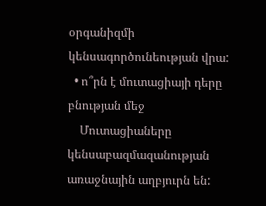օրգանիզմի կենսագործունեության վրա:
  • ո՞րն է մուտացիայի դերը բնության մեջ
    Մուտացիաները կենսաբազմազանության առաջնային աղբյուրն են: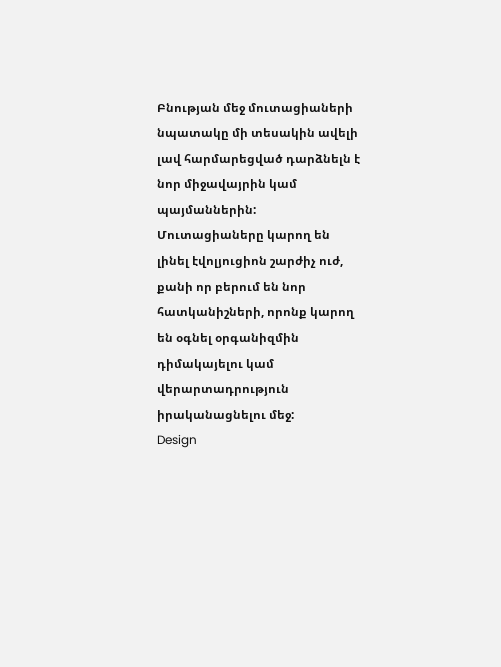Բնության մեջ մուտացիաների նպատակը մի տեսակին ավելի լավ հարմարեցված դարձնելն է նոր միջավայրին կամ պայմաններին: Մուտացիաները կարող են լինել էվոլյուցիոն շարժիչ ուժ, քանի որ բերում են նոր հատկանիշների, որոնք կարող են օգնել օրգանիզմին դիմակայելու կամ վերարտադրություն իրականացնելու մեջ:
Design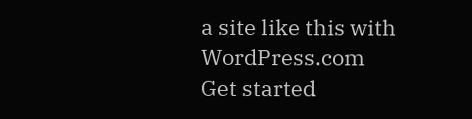a site like this with WordPress.com
Get started